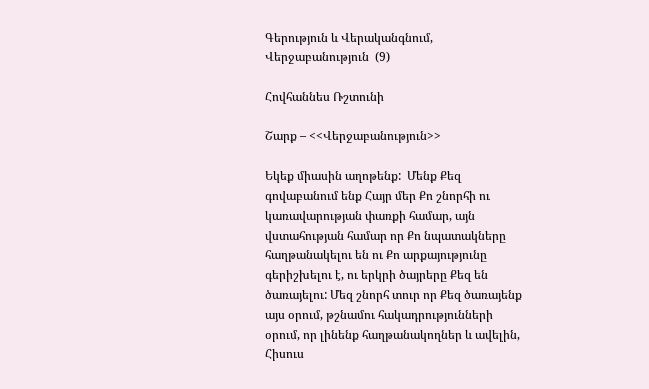Գերություն և Վերականգնում, Վերջաբանություն  (9)

Հովհաննես Ռշտունի

Շարք – <<Վերջաբանություն>>

Եկեք միասին աղոթենք:  Մենք Քեզ գովաբանում ենք Հայր մեր Քո շնորհի ու կառավարության փառքի համար, այն վստահության համար որ Քո նպատակները հաղթանակելու են ու Քո արքայությունը գերիշխելու է, ու երկրի ծայրերը Քեզ են ծառայելու: Մեզ շնորհ տուր որ Քեզ ծառայենք այս օրում, թշնամու հակադրությունների օրում, որ լինենք հաղթանակողներ և ավելին, Հիսուս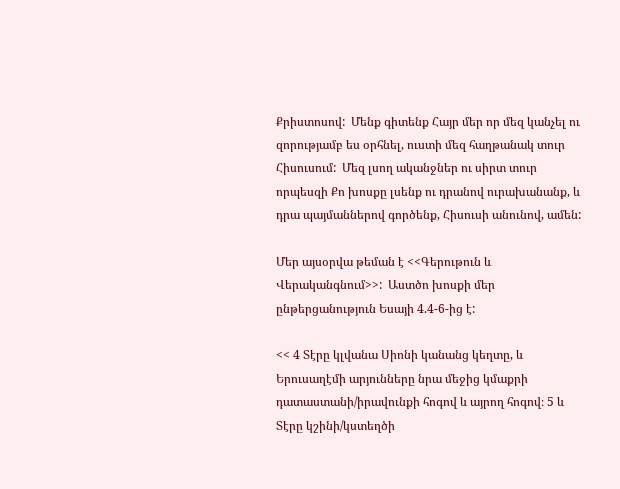Քրիստոսով:  Մենք գիտենք Հայր մեր որ մեզ կանչել ու զորությամբ ես օրհնել, ուստի մեզ հաղթանակ տուր Հիսուսում:  Մեզ լսող ականջներ ու սիրտ տուր որպեսզի Քո խոսքը լսենք ու դրանով ուրախանանք, և դրա պայմաններով գործենք, Հիսուսի անունով, ամեն:

Մեր այսօրվա թեման է <<Գերութուն և Վերականգնում>>:  Աստծո խոսքի մեր ընթերցանություն Եսայի 4.4-6-ից է:

<< 4 Տէրը կլվանա Սիոնի կանանց կեղտը, և Երուսաղէմի արյունները նրա մեջից կմաքրի դատաստանի/իրավունքի հոգով և այրող հոգով։ 5 և Տէրը կշինի/կստեղծի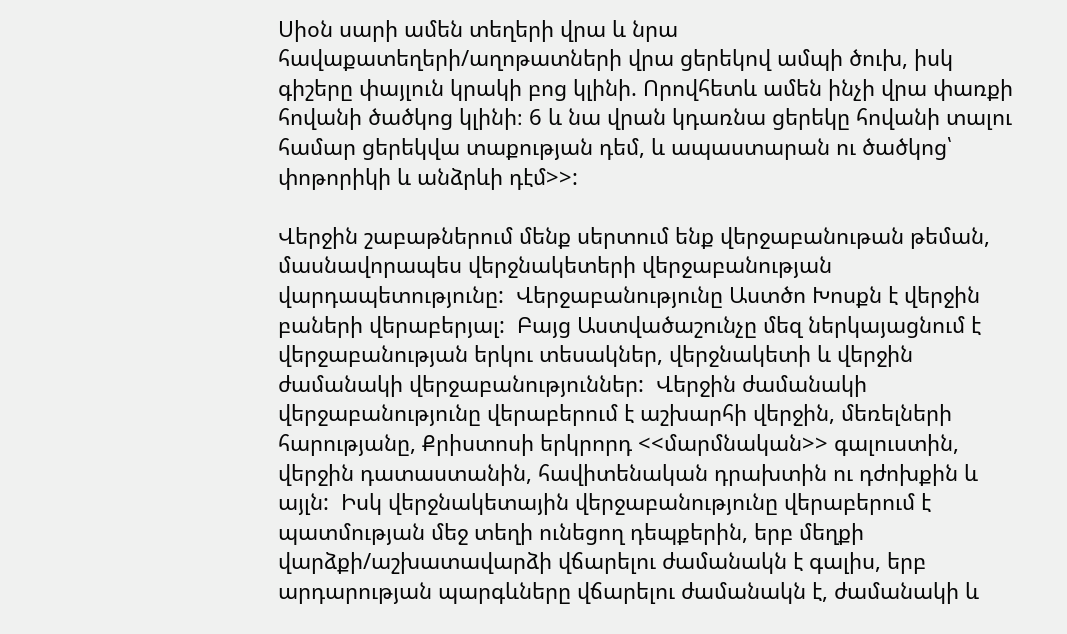Սիօն սարի ամեն տեղերի վրա և նրա հավաքատեղերի/աղոթատների վրա ցերեկով ամպի ծուխ, իսկ գիշերը փայլուն կրակի բոց կլինի. Որովհետև ամեն ինչի վրա փառքի հովանի ծածկոց կլինի։ 6 և նա վրան կդառնա ցերեկը հովանի տալու համար ցերեկվա տաքության դեմ, և ապաստարան ու ծածկոց՝ փոթորիկի և անձրևի դէմ>>:

Վերջին շաբաթներում մենք սերտում ենք վերջաբանութան թեման, մասնավորապես վերջնակետերի վերջաբանության վարդապետությունը:  Վերջաբանությունը Աստծո Խոսքն է վերջին բաների վերաբերյալ:  Բայց Աստվածաշունչը մեզ ներկայացնում է վերջաբանության երկու տեսակներ, վերջնակետի և վերջին ժամանակի վերջաբանություններ:  Վերջին ժամանակի վերջաբանությունը վերաբերում է աշխարհի վերջին, մեռելների հարությանը, Քրիստոսի երկրորդ <<մարմնական>> գալուստին, վերջին դատաստանին, հավիտենական դրախտին ու դժոխքին և այլն:  Իսկ վերջնակետային վերջաբանությունը վերաբերում է պատմության մեջ տեղի ունեցող դեպքերին, երբ մեղքի վարձքի/աշխատավարձի վճարելու ժամանակն է գալիս, երբ արդարության պարգևները վճարելու ժամանակն է, ժամանակի և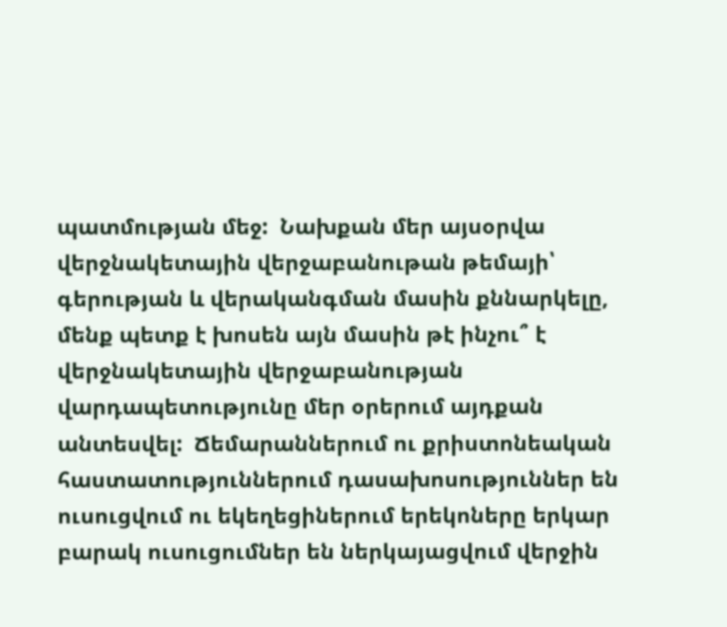պատմության մեջ:  Նախքան մեր այսօրվա վերջնակետային վերջաբանութան թեմայի՝ գերության և վերականգման մասին քննարկելը, մենք պետք է խոսեն այն մասին թէ ինչու՞ է վերջնակետային վերջաբանության վարդապետությունը մեր օրերում այդքան անտեսվել:  Ճեմարաններում ու քրիստոնեական հաստատություններում դասախոսություններ են ուսուցվում ու եկեղեցիներում երեկոները երկար բարակ ուսուցումներ են ներկայացվում վերջին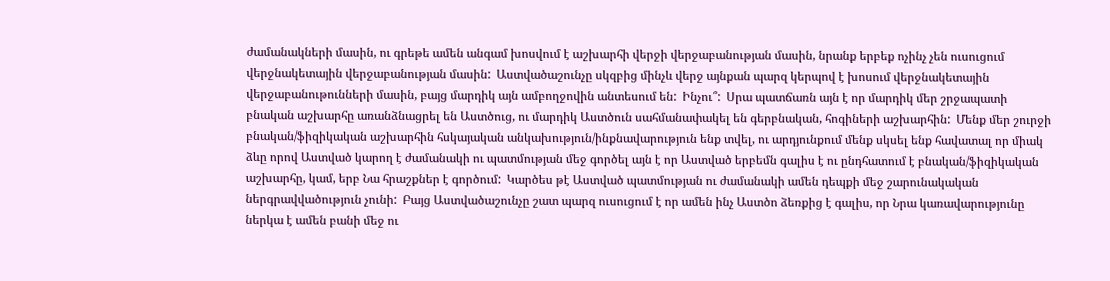ժամանակների մասին, ու գրեթե ամեն անգամ խոսվում է աշխարհի վերջի վերջաբանության մասին, նրանք երբեք ոչինչ չեն ուսուցում վերջնակետային վերջաբանության մասին:  Աստվածաշունչը սկզբից մինչև վերջ այնքան պարզ կերպով է խոսում վերջնակետային վերջաբանութունների մասին, բայց մարդիկ այն ամբողջովին անտեսում են:  Ինչու՞:  Սրա պատճառն այն է որ մարդիկ մեր շրջապատի բնական աշխարհը առանձնացրել են Աստծուց, ու մարդիկ Աստծուն սահմանափակել են գերբնական, հոգիների աշխարհին:  Մենք մեր շուրջի բնական/ֆիզիկական աշխարհին հսկայական անկախություն/ինքնավարություն ենք տվել, ու արդյունքում մենք սկսել ենք հավատալ որ միակ ձևը որով Աստված կարող է ժամանակի ու պատմության մեջ գործել այն է որ Աստված երբեմն գալիս է ու ընդհատում է բնական/ֆիզիկական աշխարհը, կամ, երբ Նա հրաշքներ է գործում:  Կարծես թէ Աստված պատմության ու ժամանակի ամեն դեպքի մեջ շարունակական ներգրավվածություն չունի:  Բայց Աստվածաշունչը շատ պարզ ուսուցում է որ ամեն ինչ Աստծո ձեռքից է գալիս, որ Նրա կառավարությունը ներկա է ամեն բանի մեջ ու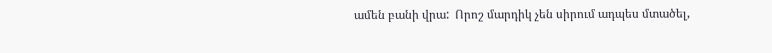ամեն բանի վրա:  Որոշ մարդիկ չեն սիրում ադպես մտածել,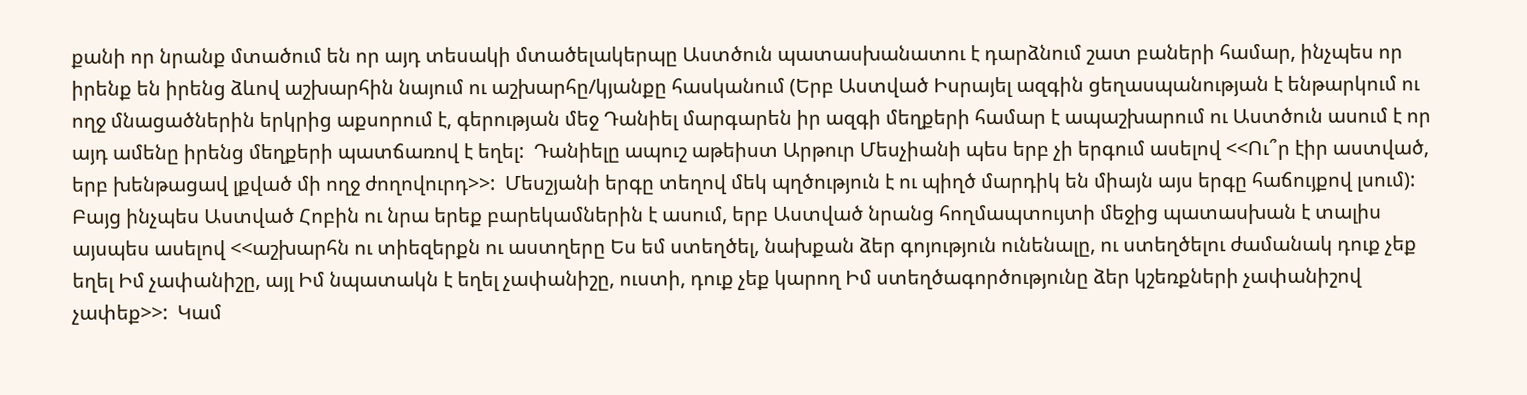քանի որ նրանք մտածում են որ այդ տեսակի մտածելակերպը Աստծուն պատասխանատու է դարձնում շատ բաների համար, ինչպես որ իրենք են իրենց ձևով աշխարհին նայում ու աշխարհը/կյանքը հասկանում (Երբ Աստված Իսրայել ազգին ցեղասպանության է ենթարկում ու ողջ մնացածներին երկրից աքսորում է, գերության մեջ Դանիել մարգարեն իր ազգի մեղքերի համար է ապաշխարում ու Աստծուն ասում է որ այդ ամենը իրենց մեղքերի պատճառով է եղել:  Դանիելը ապուշ աթեիստ Արթուր Մեսչիանի պես երբ չի երգում ասելով <<Ու՞ր էիր աստված, երբ խենթացավ լքված մի ողջ ժողովուրդ>>:  Մեսշյանի երգը տեղով մեկ պղծություն է ու պիղծ մարդիկ են միայն այս երգը հաճույքով լսում):  Բայց ինչպես Աստված Հոբին ու նրա երեք բարեկամներին է ասում, երբ Աստված նրանց հողմապտույտի մեջից պատասխան է տալիս այսպես ասելով <<աշխարհն ու տիեզերքն ու աստղերը Ես եմ ստեղծել, նախքան ձեր գոյություն ունենալը, ու ստեղծելու ժամանակ դուք չեք եղել Իմ չափանիշը, այլ Իմ նպատակն է եղել չափանիշը, ուստի, դուք չեք կարող Իմ ստեղծագործությունը ձեր կշեռքների չափանիշով չափեք>>:  Կամ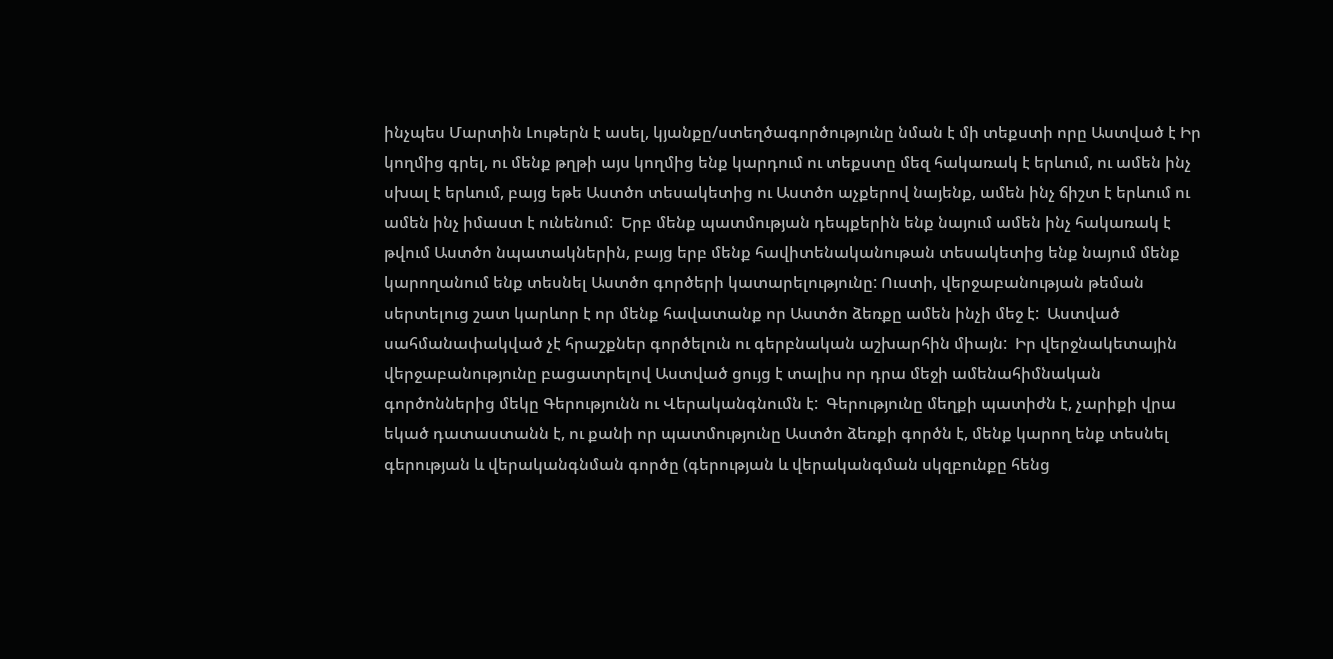ինչպես Մարտին Լութերն է ասել, կյանքը/ստեղծագործությունը նման է մի տեքստի որը Աստված է Իր կողմից գրել, ու մենք թղթի այս կողմից ենք կարդում ու տեքստը մեզ հակառակ է երևում, ու ամեն ինչ սխալ է երևում, բայց եթե Աստծո տեսակետից ու Աստծո աչքերով նայենք, ամեն ինչ ճիշտ է երևում ու ամեն ինչ իմաստ է ունենում:  Երբ մենք պատմության դեպքերին ենք նայում ամեն ինչ հակառակ է թվում Աստծո նպատակներին, բայց երբ մենք հավիտենականութան տեսակետից ենք նայում մենք կարողանում ենք տեսնել Աստծո գործերի կատարելությունը: Ուստի, վերջաբանության թեման սերտելուց շատ կարևոր է որ մենք հավատանք որ Աստծո ձեռքը ամեն ինչի մեջ է:  Աստված սահմանափակված չէ հրաշքներ գործելուն ու գերբնական աշխարհին միայն:  Իր վերջնակետային վերջաբանությունը բացատրելով Աստված ցույց է տալիս որ դրա մեջի ամենահիմնական գործոններից մեկը Գերությունն ու Վերականգնումն է:  Գերությունը մեղքի պատիժն է, չարիքի վրա եկած դատաստանն է, ու քանի որ պատմությունը Աստծո ձեռքի գործն է, մենք կարող ենք տեսնել գերության և վերականգնման գործը (գերության և վերականգման սկզբունքը հենց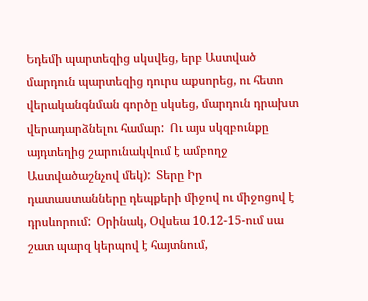Եդեմի պարտեզից սկսվեց, երբ Աստված մարդուն պարտեզից դուրս աքսորեց, ու հետո վերականգնման գործը սկսեց, մարդուն դրախտ վերադարձնելու համար:  Ու այս սկզբունքը այդտեղից շարունակվում է ամբողջ Աստվածաշնչով մեկ):  Տերը Իր դատաստանները դեպքերի միջով ու միջոցով է դրսևորում:  Օրինակ, Օվսեա 10.12-15-ում սա շատ պարզ կերպով է հայտնում,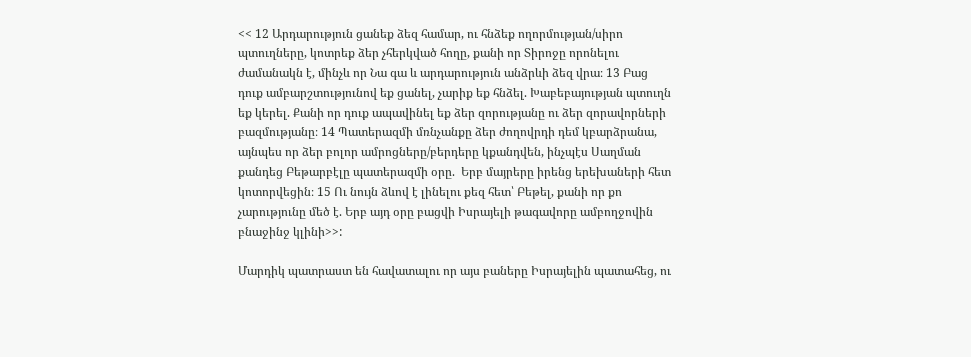<< 12 Արդարություն ցանեք ձեզ համար, ու հնձեք ողորմության/սիրո պտուղները, կոտրեք ձեր չհերկված հողը, քանի որ Տիրոջը որոնելու ժամանակն է, մինչև որ Նա գա և արդարություն անձրևի ձեզ վրա։ 13 Բաց դուք ամբարշտությունով եք ցանել, չարիք եք հնձել. Խաբեբայության պտուղն եք կերել. Քանի որ դուք ապավինել եք ձեր զորությանը ու ձեր զորավորների բազմությանը։ 14 Պատերազմի մռնչանքը ձեր ժողովրդի դեմ կբարձրանա, այնպես որ ձեր բոլոր ամրոցները/բերդերը կքանդվեն, ինչպէս Սաղման քանդեց Բեթարբէլը պատերազմի օրը.  Երբ մայրերը իրենց երեխաների հետ կոտորվեցին։ 15 Ու նույն ձևով է լինելու քեզ հետ՝ Բեթել, քանի որ քո չարությունը մեծ է. Երբ այդ օրը բացվի Իսրայելի թագավորը ամբողջովին բնաջինջ կլինի>>:

Մարդիկ պատրաստ են հավատալու որ այս բաները Իսրայելին պատահեց, ու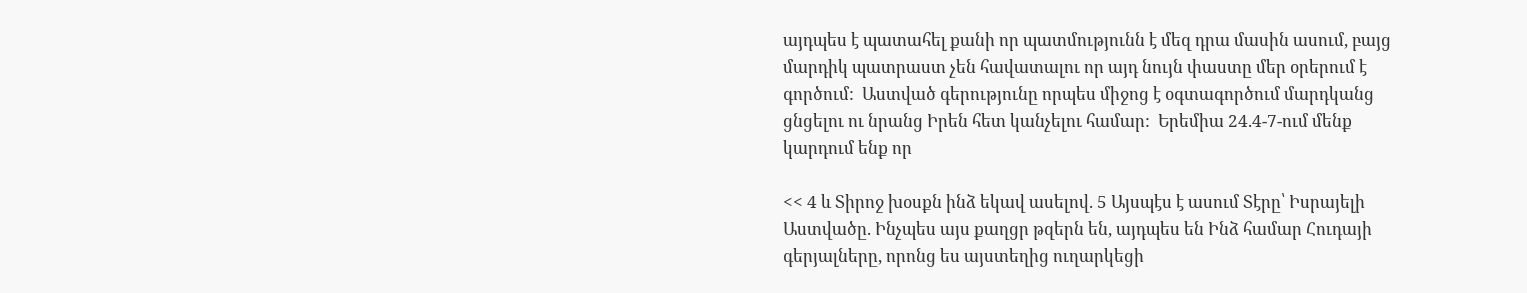այդպես է պատահել քանի որ պատմությունն է մեզ դրա մասին ասում, բայց մարդիկ պատրաստ չեն հավատալու որ այդ նույն փաստը մեր օրերում է գործում:  Աստված գերությունը որպես միջոց է օգտագործում մարդկանց ցնցելու ու նրանց Իրեն հետ կանչելու համար:  Երեմիա 24.4-7-ում մենք կարդում ենք որ

<< 4 և Տիրոջ խօսքն ինձ եկավ ասելով. 5 Այսպէս է ասում Տէրը՝ Իսրայելի Աստվածը. Ինչպես այս քաղցր թզերն են, այդպես են Ինձ համար Հուդայի գերյալները, որոնց ես այստեղից ուղարկեցի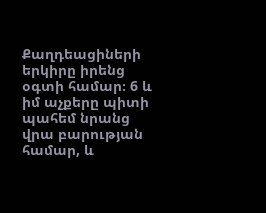Քաղդեացիների երկիրը իրենց օգտի համար։ 6 և իմ աչքերը պիտի պահեմ նրանց վրա բարության համար, և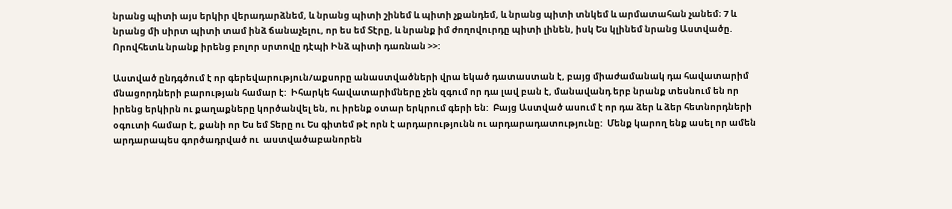նրանց պիտի այս երկիր վերադարձնեմ, և նրանց պիտի շինեմ և պիտի չքանդեմ, և նրանց պիտի տնկեմ և արմատահան չանեմ։ 7 և նրանց մի սիրտ պիտի տամ ինձ ճանաչելու, որ ես եմ Տէրը, և նրանք իմ ժողովուրդը պիտի լինեն, իսկ Ես կլինեմ նրանց Աստվածը. Որովհետև նրանք իրենց բոլոր սրտովը դէպի Ինձ պիտի դառնան >>:

Աստված ընդգծում է որ գերեվարություն/աքսորը անաստվածների վրա եկած դատաստան է, բայց միաժամանակ դա հավատարիմ մնացորդների բարության համար է:  Իհարկե հավատարիմները չեն զգում որ դա լավ բան է, մանավանդ երբ նրանք տեսնում են որ իրենց երկիրն ու քաղաքները կործանվել են, ու իրենք օտար երկրում գերի են:  Բայց Աստված ասում է որ դա ձեր և ձեր հետնորդների օգուտի համար է, քանի որ Ես եմ Տերը ու Ես գիտեմ թէ որն է արդարությունն ու արդարադատությունը:  Մենք կարող ենք ասել որ ամեն արդարապես գործադրված ու  աստվածաբանորեն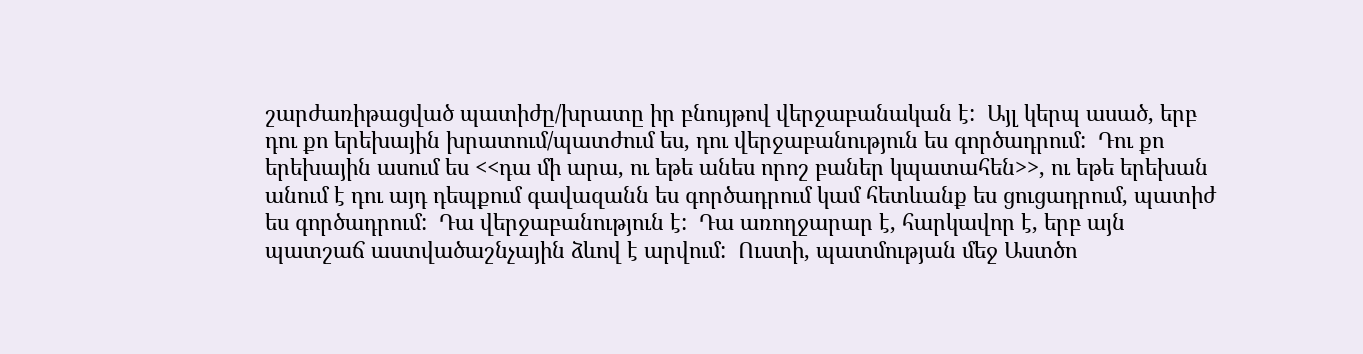շարժառիթացված պատիժը/խրատը իր բնույթով վերջաբանական է:  Այլ կերպ ասած, երբ դու քո երեխային խրատում/պատժում ես, դու վերջաբանություն ես գործադրում:  Դու քո երեխային ասում ես <<դա մի արա, ու եթե անես որոշ բաներ կպատահեն>>, ու եթե երեխան անում է դու այդ դեպքում գավազանն ես գործադրում կամ հետևանք ես ցուցադրում, պատիժ ես գործադրում:  Դա վերջաբանություն է:  Դա առողջարար է, հարկավոր է, երբ այն պատշաճ աստվածաշնչային ձևով է արվում:  Ուստի, պատմության մեջ Աստծո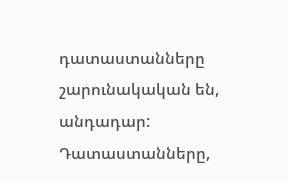դատաստանները շարունակական են, անդադար:  Դատաստանները,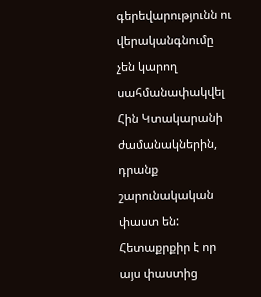գերեվարությունն ու վերականգնումը չեն կարող սահմանափակվել Հին Կտակարանի ժամանակներին, դրանք շարունակական փաստ են:  Հետաքրքիր է որ այս փաստից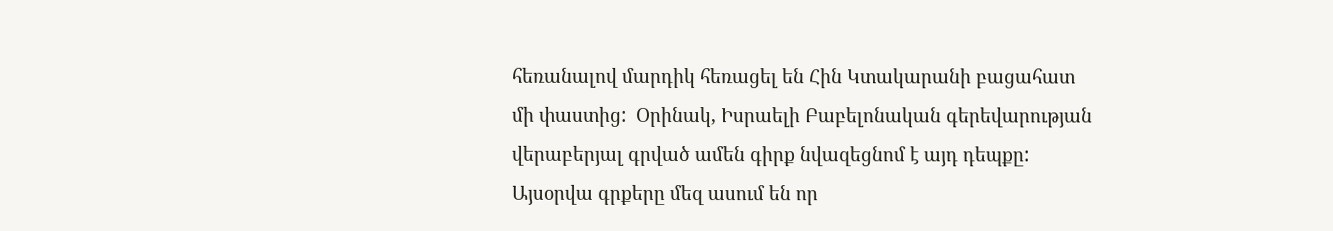հեռանալով մարդիկ հեռացել են Հին Կտակարանի բացահատ մի փաստից:  Օրինակ, Իսրաելի Բաբելոնական գերեվարության վերաբերյալ գրված ամեն գիրք նվազեցնոմ է այդ դեպքը:  Այսօրվա գրքերը մեզ ասում են որ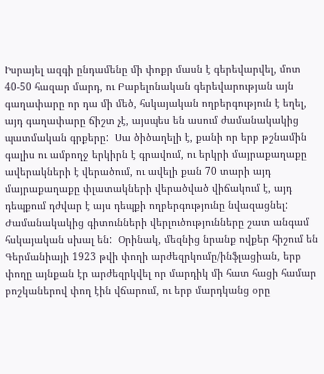Իսրայել ազգի ընդամենը մի փոքր մասն է գերեվարվել, մոտ 40-50 հազար մարդ, ու Բաբելոնական գերեվարության այն գաղափարը որ դա մի մեծ, հսկայական ողբերգություն է եղել, այդ գաղափարը ճիշտ չէ, այսպես են ասում ժամանակակից պատմական գրքերը:  Սա ծիծաղելի է, քանի որ երբ թշնամին գալիս ու ամբողջ երկիրն է գրավում, ու երկրի մայրաքաղաքը ավերակների է վերածում, ու ավելի քան 70 տարի այդ մայրաքաղաքը փլատակների վերածված վիճակում է, այդ դեպքում դժվար է այս դեպքի ողբերգությունը նվազացնել:  Ժամանակակից գիտունների վերլուծությունները շատ անգամ հսկայական սխալ են:  Օրինակ, մեզնից նրանք ովքեր հիշում են Գերմանիայի 1923 թվի փողի արժեզրկումը/ինֆլացիան, երբ փողը այնքան էր արժեզրկվել որ մարդիկ մի հատ հացի համար բոշկաներով փող էին վճարում, ու երբ մարդկանց օրը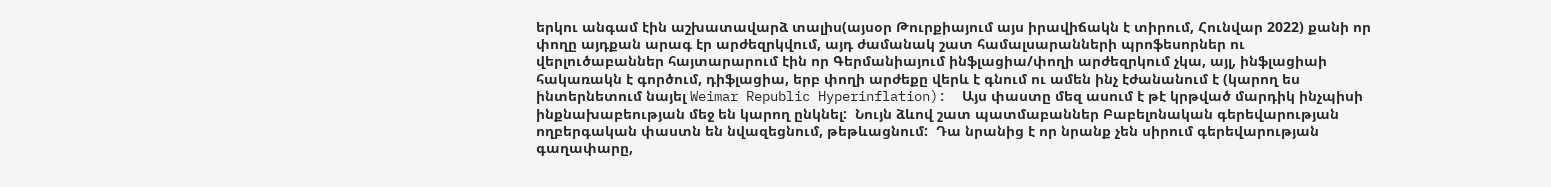երկու անգամ էին աշխատավարձ տալիս(այսօր Թուրքիայում այս իրավիճակն է տիրում, Հունվար 2022) քանի որ փողը այդքան արագ էր արժեզրկվում, այդ ժամանակ շատ համալսարանների պրոֆեսորներ ու վերլուծաբաններ հայտարարում էին որ Գերմանիայում ինֆլացիա/փողի արժեզրկում չկա, այլ, ինֆլացիաի հակառակն է գործում, դիֆլացիա, երբ փողի արժեքը վերև է գնում ու ամեն ինչ էժանանում է (կարող ես ինտերնետում նայել Weimar Republic Hyperinflation):  Այս փաստը մեզ ասում է թէ կրթված մարդիկ ինչպիսի ինքնախաբեության մեջ են կարող ընկնել:  Նույն ձևով շատ պատմաբաններ Բաբելոնական գերեվարության ողբերգական փաստն են նվազեցնում, թեթևացնում:  Դա նրանից է որ նրանք չեն սիրում գերեվարության գաղափարը,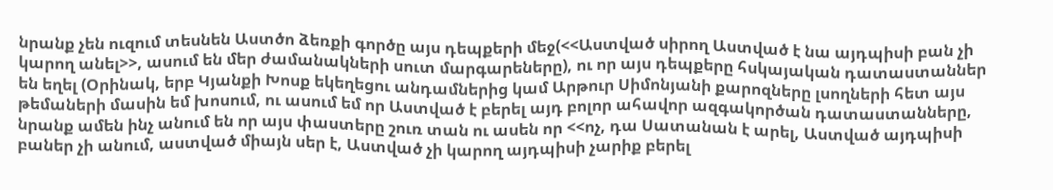նրանք չեն ուզում տեսնեն Աստծո ձեռքի գործը այս դեպքերի մեջ(<<Աստված սիրող Աստված է նա այդպիսի բան չի կարող անել>>, ասում են մեր ժամանակների սուտ մարգարեները), ու որ այս դեպքերը հսկայական դատաստաններ են եղել (Օրինակ, երբ Կյանքի Խոսք եկեղեցու անդամներից կամ Արթուր Սիմոնյանի քարոզները լսողների հետ այս թեմաների մասին եմ խոսում, ու ասում եմ որ Աստված է բերել այդ բոլոր ահավոր ազգակործան դատաստանները, նրանք ամեն ինչ անում են որ այս փաստերը շուռ տան ու ասեն որ <<ոչ, դա Սատանան է արել, Աստված այդպիսի բաներ չի անում, աստված միայն սեր է, Աստված չի կարող այդպիսի չարիք բերել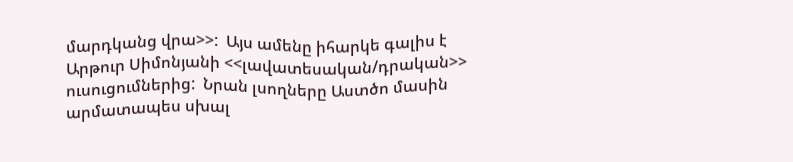մարդկանց վրա>>:  Այս ամենը իհարկե գալիս է Արթուր Սիմոնյանի <<լավատեսական/դրական>> ուսուցումներից:  Նրան լսողները Աստծո մասին արմատապես սխալ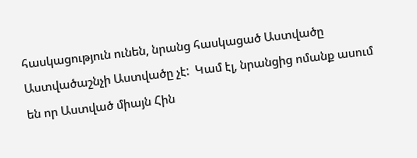հասկացություն ունեն, նրանց հասկացած Աստվածը Աստվածաշնչի Աստվածը չէ:  Կամ էլ, նրանցից ոմանք ասում են որ Աստված միայն Հին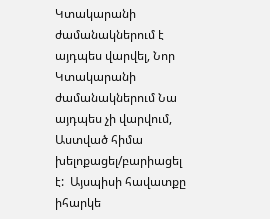Կտակարանի ժամանակներում է այդպես վարվել, Նոր Կտակարանի ժամանակներում Նա այդպես չի վարվում, Աստված հիմա խելոքացել/բարիացել է:  Այսպիսի հավատքը իհարկե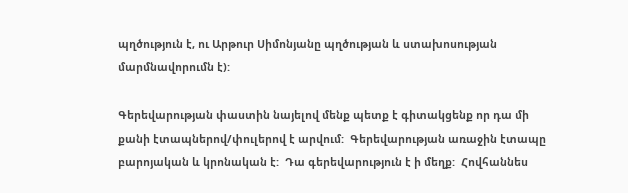պղծություն է, ու Արթուր Սիմոնյանը պղծության և ստախոսության մարմնավորումն է):

Գերեվարության փաստին նայելով մենք պետք է գիտակցենք որ դա մի քանի էտապներով/փուլերով է արվում:  Գերեվարության առաջին էտապը բարոյական և կրոնական է:  Դա գերեվարություն է ի մեղք:  Հովհաննես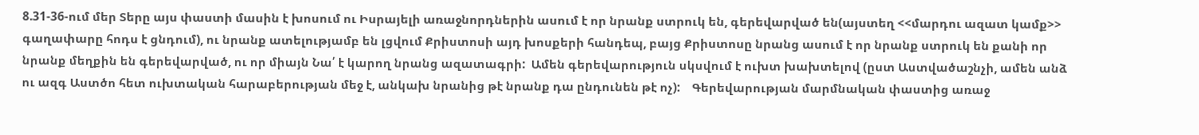8.31-36-ում մեր Տերը այս փաստի մասին է խոսում ու Իսրայելի առաջնորդներին ասում է որ նրանք ստրուկ են, գերեվարված են(այստեղ <<մարդու ազատ կամք>> գաղափարը հոդս է ցնդում), ու նրանք ատելությամբ են լցվում Քրիստոսի այդ խոսքերի հանդեպ, բայց Քրիստոսը նրանց ասում է որ նրանք ստրուկ են քանի որ նրանք մեղքին են գերեվարված, ու որ միայն Նա՛ է կարող նրանց ազատագրի:  Ամեն գերեվարություն սկսվում է ուխտ խախտելով (ըստ Աստվածաշնչի, ամեն անձ ու ազգ Աստծո հետ ուխտական հարաբերության մեջ է, անկախ նրանից թէ նրանք դա ընդունեն թէ ոչ):    Գերեվարության մարմնական փաստից առաջ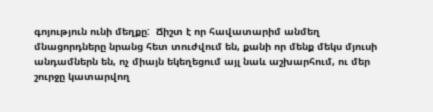գոյություն ունի մեղքը:  Ճիշտ է որ հավատարիմ անմեղ մնացորդները նրանց հետ տուժվում են, քանի որ մենք մեկս մյուսի անդամներն են, ոչ միայն եկեղեցում այլ նաև աշխարհում, ու մեր շուրջը կատարվող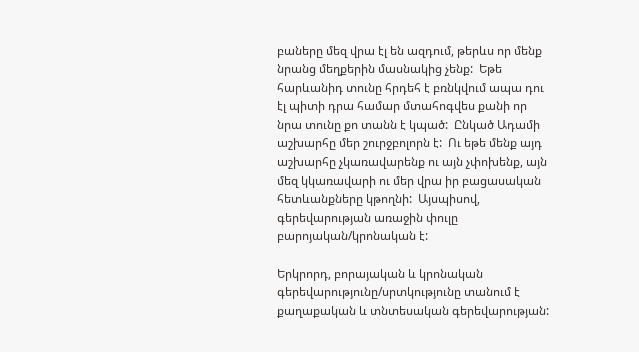բաները մեզ վրա էլ են ազդում, թերևս որ մենք նրանց մեղքերին մասնակից չենք:  Եթե հարևանիդ տունը հրդեհ է բռնկվում ապա դու էլ պիտի դրա համար մտահոգվես քանի որ նրա տունը քո տանն է կպած:  Ընկած Ադամի աշխարհը մեր շուրջբոլորն է:  Ու եթե մենք այդ աշխարհը չկառավարենք ու այն չփոխենք, այն մեզ կկառավարի ու մեր վրա իր բացասական հետևանքները կթողնի:  Այսպիսով, գերեվարության առաջին փուլը բարոյական/կրոնական է:

Երկրորդ, բորայական և կրոնական գերեվարությունը/սրտկությունը տանում է քաղաքական և տնտեսական գերեվարության: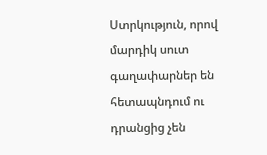Ստրկություն, որով մարդիկ սուտ գաղափարներ են հետապնդում ու դրանցից չեն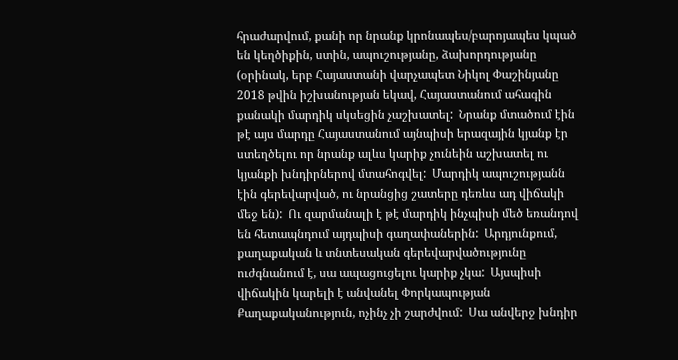հրաժարվում, քանի որ նրանք կրոնապես/բարոյապես կպած են կեղծիքին, ստին, ապուշությանը, ձախորդությանը (օրինակ, երբ Հայաստանի վարչապետ Նիկոլ Փաշինյանը 2018 թվին իշխանության եկավ, Հայաստանում ահագին քանակի մարդիկ սկսեցին չաշխատել:  Նրանք մտածում էին թէ այս մարդը Հայաստանում այնպիսի երազային կյանք էր ստեղծելու որ նրանք ալևս կարիք չունեին աշխատել ու կյանքի խնդիրներով մտահոգվել:  Մարդիկ ապուշությանն էին գերեվարված, ու նրանցից շատերը դեռևս ադ վիճակի մեջ են):  Ու զարմանալի է թէ մարդիկ ինչպիսի մեծ եռանդով են հետապնդում այդպիսի գաղափաներին:  Արդյունքում, քաղաքական և տնտեսական գերեվարվածությունը ուժգնանում է, սա ապացուցելու կարիք չկա:  Այսպիսի վիճակին կարելի է անվանել Փորկապության Քաղաքականություն, ոչինչ չի շարժվում:  Սա անվերջ խնդիր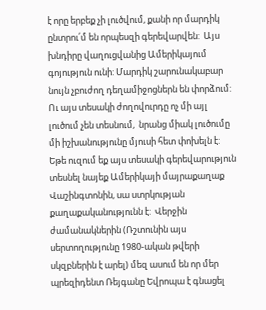է որը երբեք չի լուծվում, քանի որ մարդիկ ընտրու՛մ են որպեսզի գերեվարվեն:  Այս խնդիրը վաղուցվանից Ամերիկայում գոյություն ունի: Մարդիկ շարունակաբար նույն չբուժող դեղամիջոցներն են փորձում:  Ու այս տեսակի ժողովուրդը ոչ մի այլ լուծում չեն տեսնում,  նրանց միակ լուծումը մի իշխանությունը մյուսի հետ փոխելն է:  Եթե ուզում եք այս տեսակի գերեվարություն տեսնել նայեք Ամերիկայի մայրաքաղաք Վաշինգտոնին, սա ստրկության քաղաքականությունն է:  Վերջին ժամանակներին (Ռշտունին այս սերտողությունը 1980-ական թվերի սկզբներին է արել) մեզ ասում են որ մեր պրեզիդենտ Ռեյգանը Եվրոպա է գնացել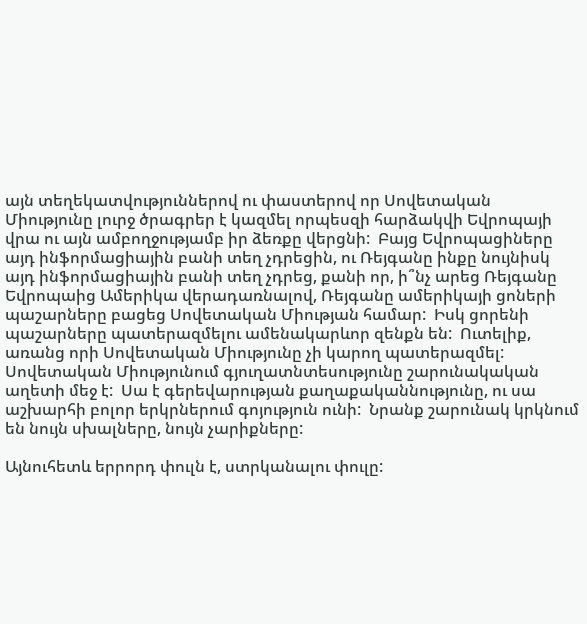այն տեղեկատվություններով ու փաստերով որ Սովետական Միությունը լուրջ ծրագրեր է կազմել որպեսզի հարձակվի Եվրոպայի վրա ու այն ամբողջությամբ իր ձեռքը վերցնի:  Բայց Եվրոպացիները այդ ինֆորմացիային բանի տեղ չդրեցին, ու Ռեյգանը ինքը նույնիսկ այդ ինֆորմացիային բանի տեղ չդրեց, քանի որ, ի՞նչ արեց Ռեյգանը Եվրոպաից Ամերիկա վերադառնալով, Ռեյգանը ամերիկայի ցոների պաշարները բացեց Սովետական Միության համար:  Իսկ ցորենի պաշարները պատերազմելու ամենակարևոր զենքն են:  Ուտելիք, առանց որի Սովետական Միությունը չի կարող պատերազմել:  Սովետական Միությունում գյուղատնտեսությունը շարունակական աղետի մեջ է:  Սա է գերեվարության քաղաքականնությունը, ու սա աշխարհի բոլոր երկրներում գոյություն ունի:  Նրանք շարունակ կրկնում են նույն սխալները, նույն չարիքները:

Այնուհետև երրորդ փուլն է, ստրկանալու փուլը: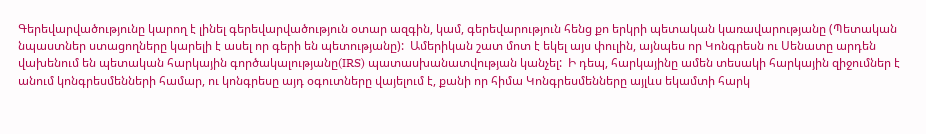Գերեվարվածությունը կարող է լինել գերեվարվածություն օտար ազգին, կամ, գերեվարություն հենց քո երկրի պետական կառավարությանը (Պետական նպաստներ ստացողները կարելի է ասել որ գերի են պետությանը):  Ամերիկան շատ մոտ է եկել այս փուլին, այնպես որ Կոնգրեսն ու Սենատը արդեն վախենում են պետական հարկային գործակալությանը(IRS) պատասխանատվության կանչել:  Ի դեպ, հարկայինը ամեն տեսակի հարկային զիջումներ է անում կոնգրեսմենների համար, ու կոնգրեսը այդ օգուտները վայելում է, քանի որ հիմա Կոնգրեսմենները այլևս եկամտի հարկ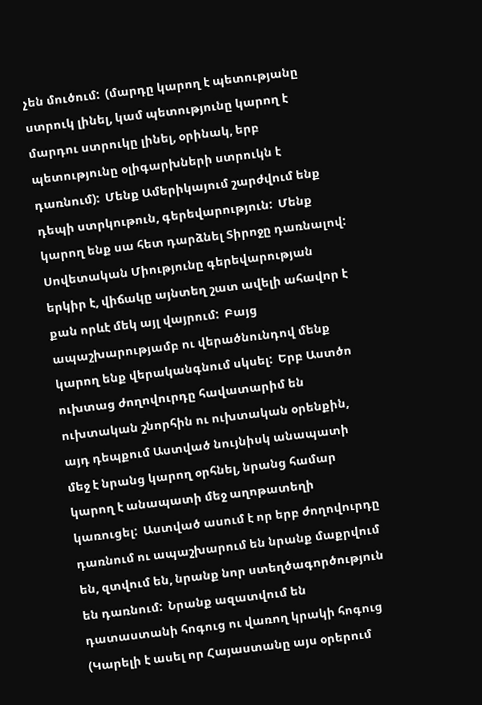չեն մուծում:  (մարդը կարող է պետությանը ստրուկ լինել, կամ պետությունը կարող է մարդու ստրուկը լինել, օրինակ, երբ պետությունը օլիգարխների ստրուկն է դառնում):  Մենք Ամերիկայում շարժվում ենք դեպի ստրկութուն, գերեվարություն:  Մենք կարող ենք սա հետ դարձնել Տիրոջը դառնալով:  Սովետական Միությունը գերեվարության երկիր է, վիճակը այնտեղ շատ ավելի ահավոր է քան որևէ մեկ այլ վայրում:  Բայց ապաշխարությամբ ու վերածնունդով մենք կարող ենք վերականգնում սկսել:  Երբ Աստծո ուխտաց ժողովուրդը հավատարիմ են ուխտական շնորհին ու ուխտական օրենքին, այդ դեպքում Աստված նույնիսկ անապատի մեջ է նրանց կարող օրհնել, նրանց համար կարող է անապատի մեջ աղոթատեղի կառուցել:  Աստված ասում է որ երբ ժողովուրդը դառնում ու ապաշխարում են նրանք մաքրվում են, զտվում են, նրանք նոր ստեղծագործություն են դառնում:  Նրանք ազատվում են դատաստանի հոգուց ու վառող կրակի հոգուց (Կարելի է ասել որ Հայաստանը այս օրերում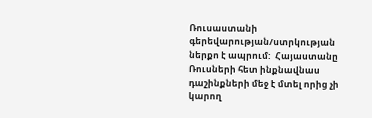Ռուսաստանի գերեվարության/ստրկության ներքո է ապրում:  Հայաստանը Ռուսների հետ ինքնավնաս դաշինքների մեջ է մտել որից չի կարող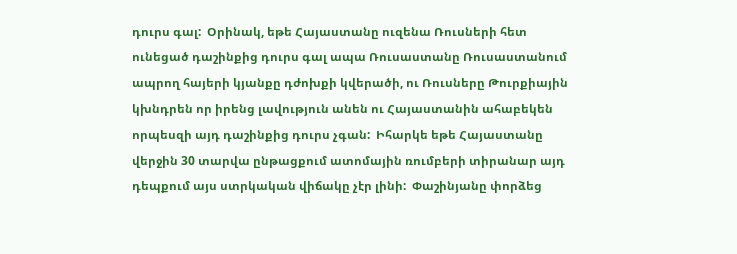դուրս գալ:  Օրինակ, եթե Հայաստանը ուզենա Ռուսների հետ ունեցած դաշինքից դուրս գալ ապա Ռուսաստանը Ռուսաստանում ապրող հայերի կյանքը դժոխքի կվերածի, ու Ռուսները Թուրքիային կխնդրեն որ իրենց լավություն անեն ու Հայաստանին ահաբեկեն որպեսզի այդ դաշինքից դուրս չգան:  Իհարկե եթե Հայաստանը վերջին 30 տարվա ընթացքում ատոմային ռումբերի տիրանար այդ դեպքում այս ստրկական վիճակը չէր լինի:  Փաշինյանը փորձեց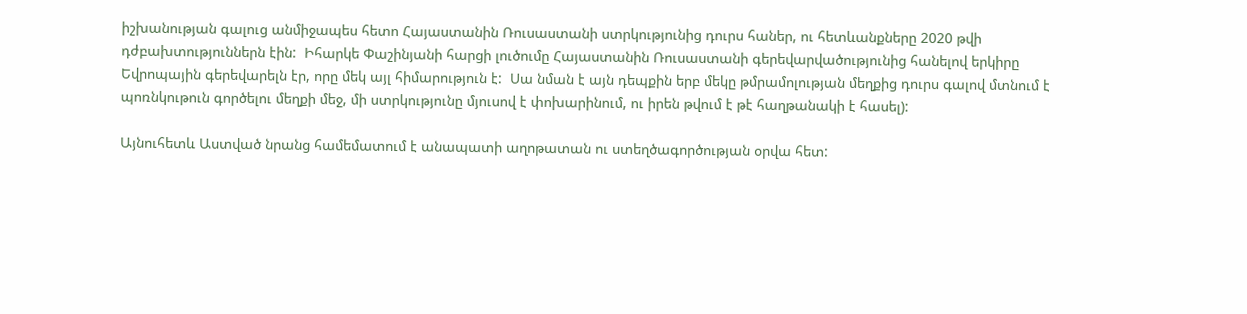իշխանության գալուց անմիջապես հետո Հայաստանին Ռուսաստանի ստրկությունից դուրս հաներ, ու հետևանքները 2020 թվի դժբախտություններն էին:  Իհարկե Փաշինյանի հարցի լուծումը Հայաստանին Ռուսաստանի գերեվարվածությունից հանելով երկիրը Եվրոպային գերեվարելն էր, որը մեկ այլ հիմարություն է:  Սա նման է այն դեպքին երբ մեկը թմրամոլության մեղքից դուրս գալով մտնում է պոռնկութուն գործելու մեղքի մեջ, մի ստրկությունը մյուսով է փոխարինում, ու իրեն թվում է թէ հաղթանակի է հասել):

Այնուհետև Աստված նրանց համեմատում է անապատի աղոթատան ու ստեղծագործության օրվա հետ: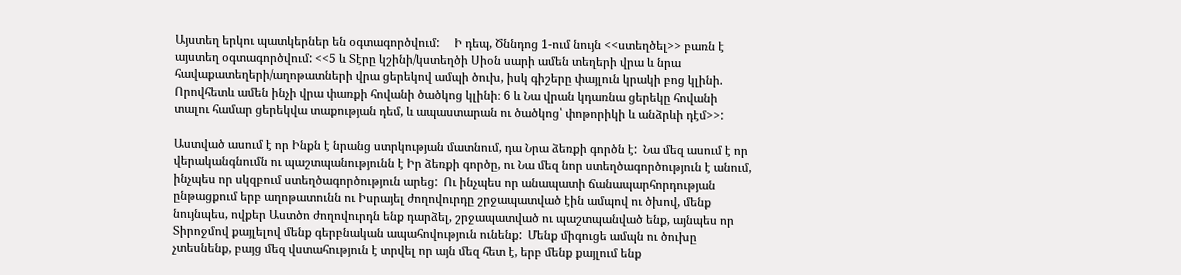Այստեղ երկու պատկերներ են օգտագործվում:     Ի դեպ, Ծննդոց 1-ում նույն <<ստեղծել>> բառն է այստեղ օգտագործվում: <<5 և Տէրը կշինի/կստեղծի Սիօն սարի ամեն տեղերի վրա և նրա հավաքատեղերի/աղոթատների վրա ցերեկով ամպի ծուխ, իսկ գիշերը փայլուն կրակի բոց կլինի. Որովհետև ամեն ինչի վրա փառքի հովանի ծածկոց կլինի։ 6 և Նա վրան կդառնա ցերեկը հովանի տալու համար ցերեկվա տաքության դեմ, և ապաստարան ու ծածկոց՝ փոթորիկի և անձրևի դէմ>>:

Աստված ասում է որ Ինքն է նրանց ստրկության մատնում, դա Նրա ձեռքի գործն է:  Նա մեզ ասում է որ վերականգնումն ու պաշտպանությունն է Իր ձեռքի գործը, ու Նա մեզ նոր ստեղծագործություն է անում, ինչպես որ սկզբում ստեղծագործություն արեց:  Ու ինչպես որ անապատի ճանապարհորդության ընթացքում երբ աղոթատունն ու Իսրայել ժողովուրդը շրջապատված էին ամպով ու ծխով, մենք նույնպես, ովքեր Աստծո ժողովուրդն ենք դարձել, շրջապատված ու պաշտպանված ենք, այնպես որ Տիրոջմով քայլելով մենք գերբնական ապահովություն ունենք:  Մենք միգուցե ամպն ու ծուխը չտեսնենք, բայց մեզ վստահություն է տրվել որ այն մեզ հետ է, երբ մենք քայլում ենք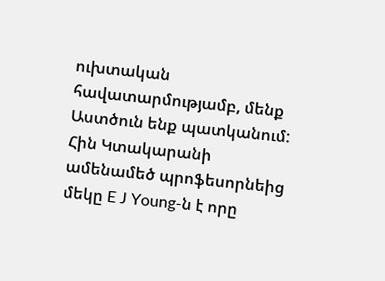ուխտական հավատարմությամբ, մենք Աստծուն ենք պատկանում:  Հին Կտակարանի ամենամեծ պրոֆեսորնեից մեկը E J Young-ն է որը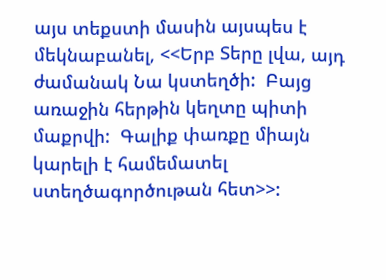այս տեքստի մասին այսպես է մեկնաբանել, <<Երբ Տերը լվա, այդ ժամանակ Նա կստեղծի:  Բայց առաջին հերթին կեղտը պիտի մաքրվի:  Գալիք փառքը միայն կարելի է համեմատել ստեղծագործութան հետ>>: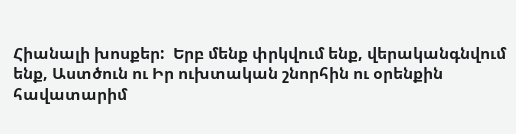Հիանալի խոսքեր:  Երբ մենք փրկվում ենք, վերականգնվում ենք, Աստծուն ու Իր ուխտական շնորհին ու օրենքին հավատարիմ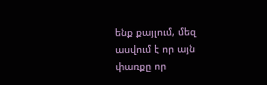ենք քայլում, մեզ ասվում է որ այն փառքը որ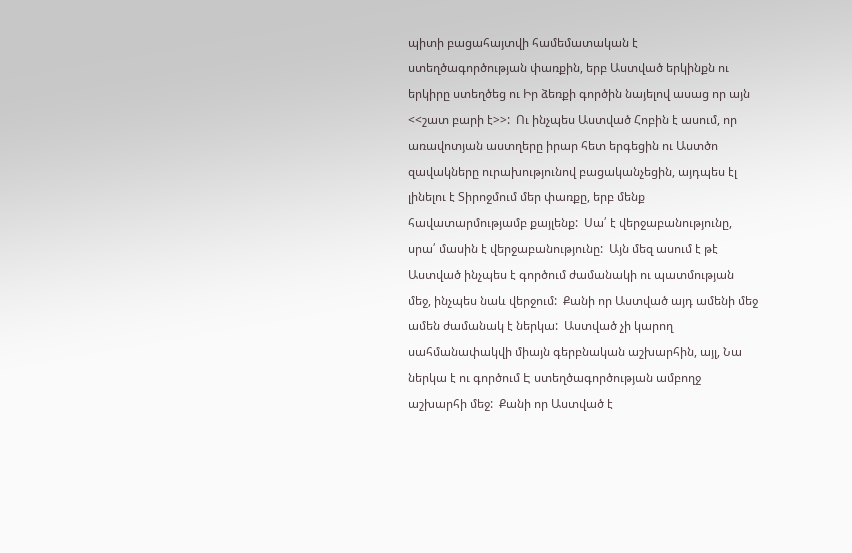պիտի բացահայտվի համեմատական է ստեղծագործության փառքին, երբ Աստված երկինքն ու երկիրը ստեղծեց ու Իր ձեռքի գործին նայելով ասաց որ այն <<շատ բարի է>>:  Ու ինչպես Աստված Հոբին է ասում, որ առավոտյան աստղերը իրար հետ երգեցին ու Աստծո զավակները ուրախությունով բացականչեցին, այդպես էլ լինելու է Տիրոջմում մեր փառքը, երբ մենք հավատարմությամբ քայլենք:  Սա՛ է վերջաբանությունը, սրա՛ մասին է վերջաբանությունը:  Այն մեզ ասում է թէ Աստված ինչպես է գործում ժամանակի ու պատմության մեջ, ինչպես նաև վերջում:  Քանի որ Աստված այդ ամենի մեջ ամեն ժամանակ է ներկա:  Աստված չի կարող սահմանափակվի միայն գերբնական աշխարհին, այլ, Նա ներկա է ու գործում Է ստեղծագործության ամբողջ աշխարհի մեջ:  Քանի որ Աստված է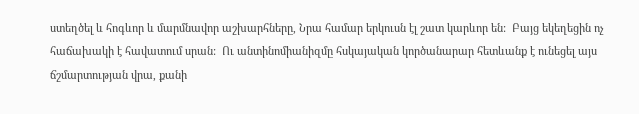ստեղծել և հոգևոր և մարմնավոր աշխարհները, Նրա համար երկուսն էլ շատ կարևոր են:  Բայց եկեղեցին ոչ հաճախակի է հավատում սրան:  Ու անտինոմիանիզմը հսկայական կործանարար հետևանք է ունեցել այս ճշմարտության վրա, քանի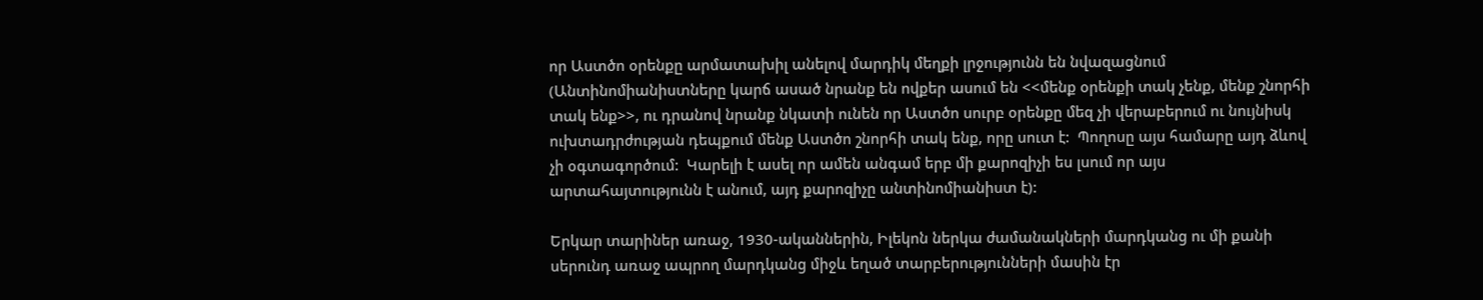որ Աստծո օրենքը արմատախիլ անելով մարդիկ մեղքի լրջությունն են նվազացնում (Անտինոմիանիստները կարճ ասած նրանք են ովքեր ասում են <<մենք օրենքի տակ չենք, մենք շնորհի տակ ենք>>, ու դրանով նրանք նկատի ունեն որ Աստծո սուրբ օրենքը մեզ չի վերաբերում ու նույնիսկ ուխտադրժության դեպքում մենք Աստծո շնորհի տակ ենք, որը սուտ է:  Պողոսը այս համարը այդ ձևով չի օգտագործում:  Կարելի է ասել որ ամեն անգամ երբ մի քարոզիչի ես լսում որ այս արտահայտությունն է անում, այդ քարոզիչը անտինոմիանիստ է):

Երկար տարիներ առաջ, 1930-ականներին, Իլեկոն ներկա ժամանակների մարդկանց ու մի քանի սերունդ առաջ ապրող մարդկանց միջև եղած տարբերությունների մասին էր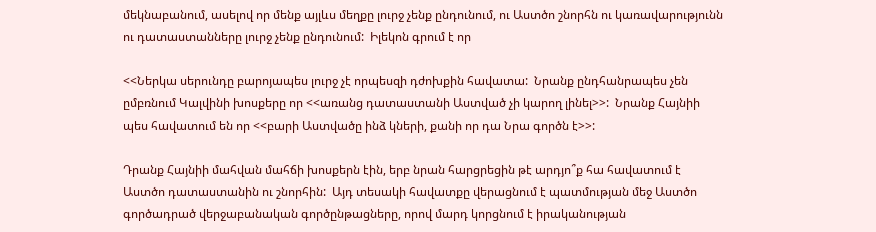մեկնաբանում, ասելով որ մենք այլևս մեղքը լուրջ չենք ընդունում, ու Աստծո շնորհն ու կառավարությունն ու դատաստանները լուրջ չենք ընդունում:  Իլեկոն գրում է որ

<<Ներկա սերունդը բարոյապես լուրջ չէ որպեսզի դժոխքին հավատա:  Նրանք ընդհանրապես չեն ըմբռնում Կալվինի խոսքերը որ <<առանց դատաստանի Աստված չի կարող լինել>>:  Նրանք Հայնիի պես հավատում են որ <<բարի Աստվածը ինձ կների, քանի որ դա Նրա գործն է>>:

Դրանք Հայնիի մահվան մահճի խոսքերն էին, երբ նրան հարցրեցին թէ արդյո՞ք հա հավատում է Աստծո դատաստանին ու շնորհին:  Այդ տեսակի հավատքը վերացնում է պատմության մեջ Աստծո գործադրած վերջաբանական գործընթացները, որով մարդ կորցնում է իրականության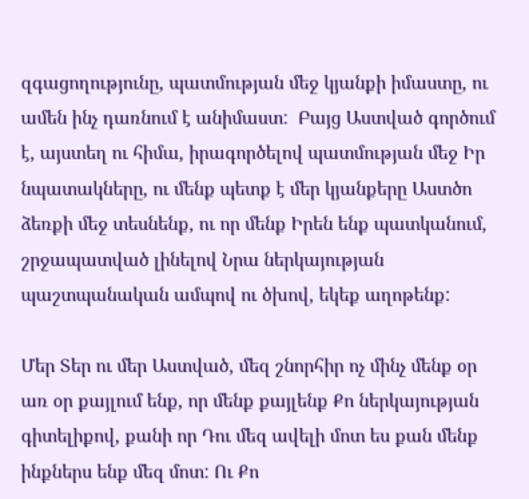զգացողությունը, պատմության մեջ կյանքի իմաստը, ու ամեն ինչ դառնում է անիմաստ:  Բայց Աստված գործում է, այստեղ ու հիմա, իրագործելով պատմության մեջ Իր նպատակները, ու մենք պետք է մեր կյանքերը Աստծո ձեռքի մեջ տեսնենք, ու որ մենք Իրեն ենք պատկանում, շրջապատված լինելով Նրա ներկայության պաշտպանական ամպով ու ծխով, եկեք աղոթենք:

Մեր Տեր ու մեր Աստված, մեզ շնորհիր ոչ մինչ մենք օր առ օր քայլում ենք, որ մենք քայլենք Քո ներկայության գիտելիքով, քանի որ Դու մեզ ավելի մոտ ես քան մենք ինքներս ենք մեզ մոտ: Ու Քո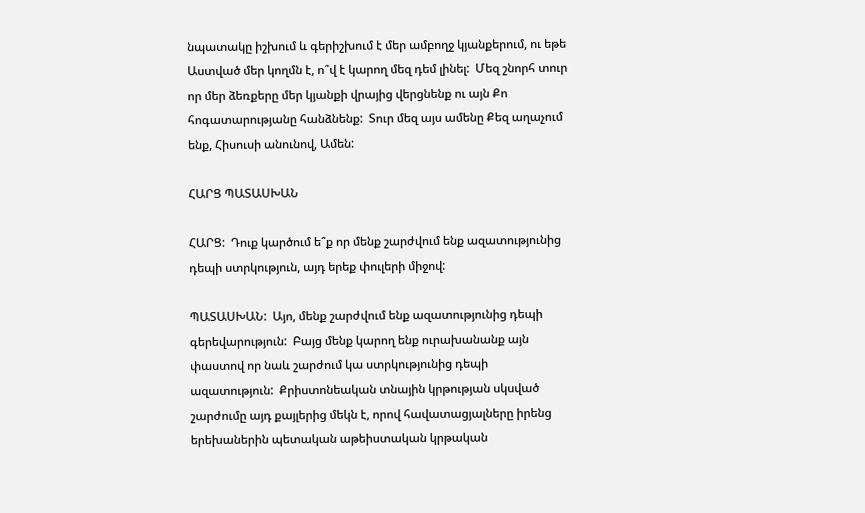նպատակը իշխում և գերիշխում է մեր ամբողջ կյանքերում, ու եթե Աստված մեր կողմն է, ո՞վ է կարող մեզ դեմ լինել:  Մեզ շնորհ տուր որ մեր ձեռքերը մեր կյանքի վրայից վերցնենք ու այն Քո հոգատարությանը հանձնենք:  Տուր մեզ այս ամենը Քեզ աղաչում ենք, Հիսուսի անունով, Ամեն:

ՀԱՐՑ ՊԱՏԱՍԽԱՆ

ՀԱՐՑ:  Դուք կարծում ե՞ք որ մենք շարժվում ենք ազատությունից դեպի ստրկություն, այդ երեք փուլերի միջով:

ՊԱՏԱՍԽԱՆ:  Այո, մենք շարժվում ենք ազատությունից դեպի գերեվարություն:  Բայց մենք կարող ենք ուրախանանք այն փաստով որ նաև շարժում կա ստրկությունից դեպի ազատություն:  Քրիստոնեական տնային կրթության սկսված շարժումը այդ քայլերից մեկն է, որով հավատացյալները իրենց երեխաներին պետական աթեիստական կրթական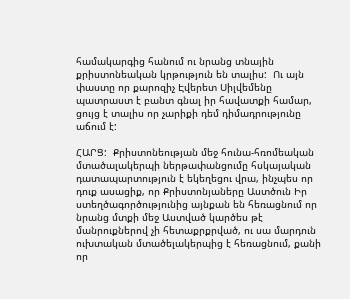համակարգից հանում ու նրանց տնային քրիստոնեական կրթություն են տալիս:  Ու այն փաստը որ քարոզիչ Էվերետ Սիլվեմենը պատրաստ է բանտ գնալ իր հավատքի համար, ցույց է տալիս որ չարիքի դեմ դիմադրությունը աճում է:

ՀԱՐՑ:  Քրիստոնեության մեջ հունա-հռոմեական մտածալակերպի ներթափանցումը հսկայական դատապարտություն է եկեղեցու վրա, ինչպես որ դուք ասացիք, որ Քրիստոնյաները Աստծուն Իր ստեղծագործությունից այնքան են հեռացնում որ նրանց մտքի մեջ Աստված կարծես թէ մանրուքներով չի հետաքրքրված, ու սա մարդուն ուխտական մտածելակերպից է հեռացնում, քանի որ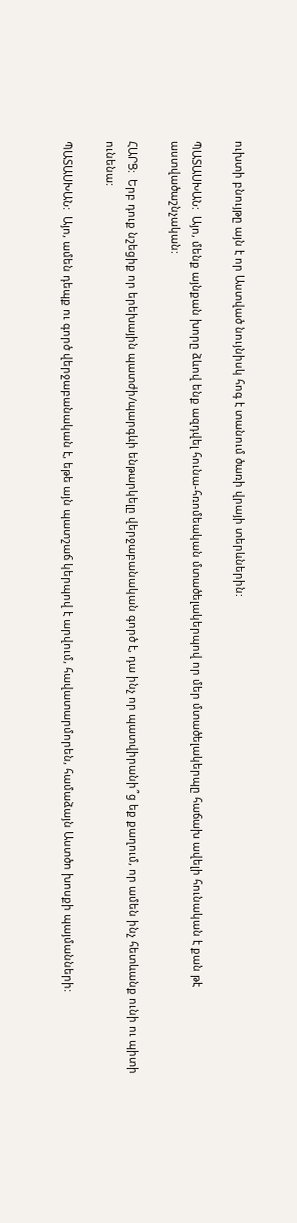ուխտի բնույթը այն է որ Աստված նույնիսկ հոգ է տանում ծառի վրայի տերևներին:

ՊԱՏԱՍԽԱՆ:  Այո, մենք այնքան խորը ձևով ենք ազդվել հունա-հռոմեական մտածելակերպով որ մեր մտածելակերպը հաճախ ավելի հունական է քան թէ աստվածաշնչական:

ՀԱՐՑ:  Երբ դուք նշեցիք որ երեխային պատժի/պարգևի ենթարկելը վերջաբանական գործ է, դա ինչ որ պատվիրանի՞ց եք քաղում, որ ամեն ինչ հետևանք ունի ու պիտի ունենա:

ՊԱՏԱՍԽԱՆ:  Այո, ամեն դեպք ու գործ վերջաբանական է, եթե այն պատշաճ կերպով է արվում, հավատարմորեն, համաձայն Աստծո խոսքի պայմանների: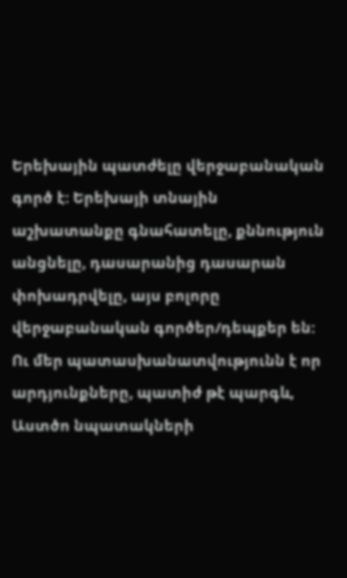Երեխային պատժելը վերջաբանական գործ է: Երեխայի տնային աշխատանքը գնահատելը, քննություն անցնելը, դասարանից դասարան փոխադրվելը, այս բոլորը վերջաբանական գործեր/դեպքեր են:  Ու մեր պատասխանատվությունն է որ արդյունքները, պատիժ թէ պարգև, Աստծո նպատակների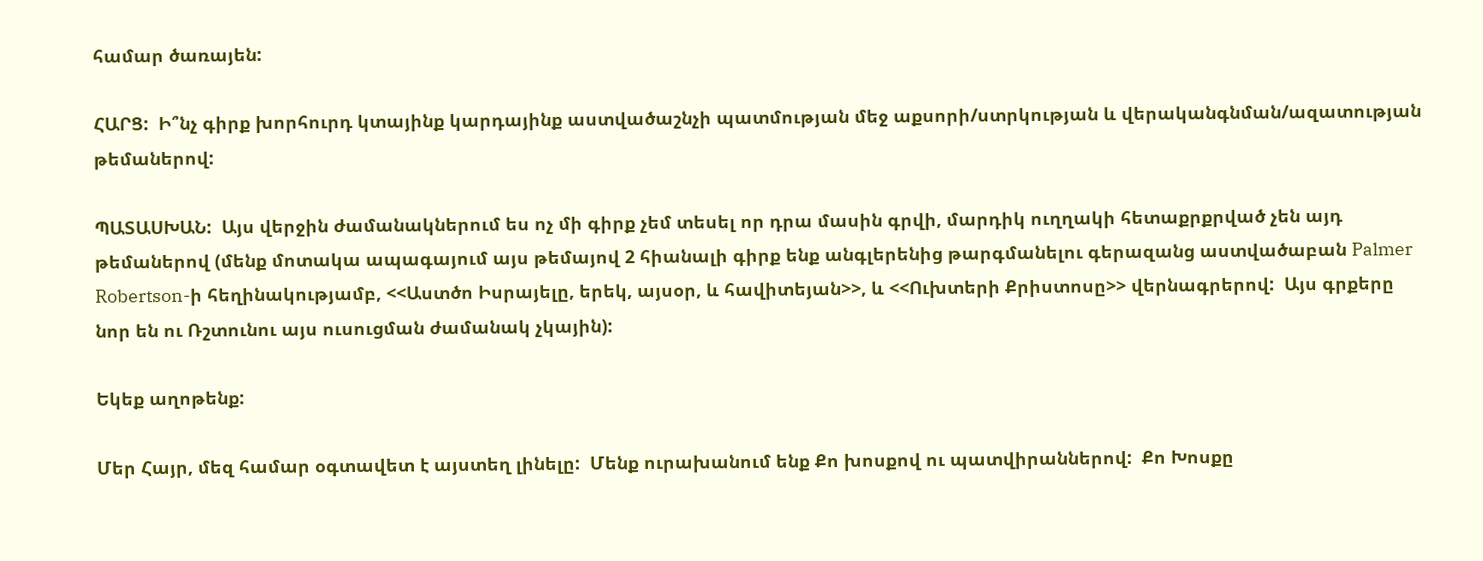համար ծառայեն:

ՀԱՐՑ:  Ի՞նչ գիրք խորհուրդ կտայինք կարդայինք աստվածաշնչի պատմության մեջ աքսորի/ստրկության և վերականգնման/ազատության թեմաներով:

ՊԱՏԱՍԽԱՆ:  Այս վերջին ժամանակներում ես ոչ մի գիրք չեմ տեսել որ դրա մասին գրվի, մարդիկ ուղղակի հետաքրքրված չեն այդ թեմաներով (մենք մոտակա ապագայում այս թեմայով 2 հիանալի գիրք ենք անգլերենից թարգմանելու գերազանց աստվածաբան Palmer Robertson-ի հեղինակությամբ, <<Աստծո Իսրայելը, երեկ, այսօր, և հավիտեյան>>, և <<Ուխտերի Քրիստոսը>> վերնագրերով:  Այս գրքերը նոր են ու Ռշտունու այս ուսուցման ժամանակ չկային):

Եկեք աղոթենք:

Մեր Հայր, մեզ համար օգտավետ է այստեղ լինելը:  Մենք ուրախանում ենք Քո խոսքով ու պատվիրաններով:  Քո Խոսքը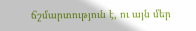ճշմարտություն է, ու այն մեր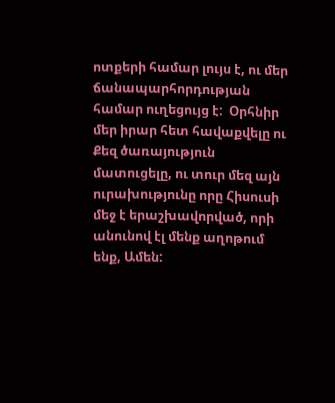ոտքերի համար լույս է, ու մեր ճանապարհորդության համար ուղեցույց է:  Օրհնիր մեր իրար հետ հավաքվելը ու Քեզ ծառայություն մատուցելը, ու տուր մեզ այն ուրախությունը որը Հիսուսի մեջ է երաշխավորված, որի անունով էլ մենք աղոթում ենք, Ամեն: